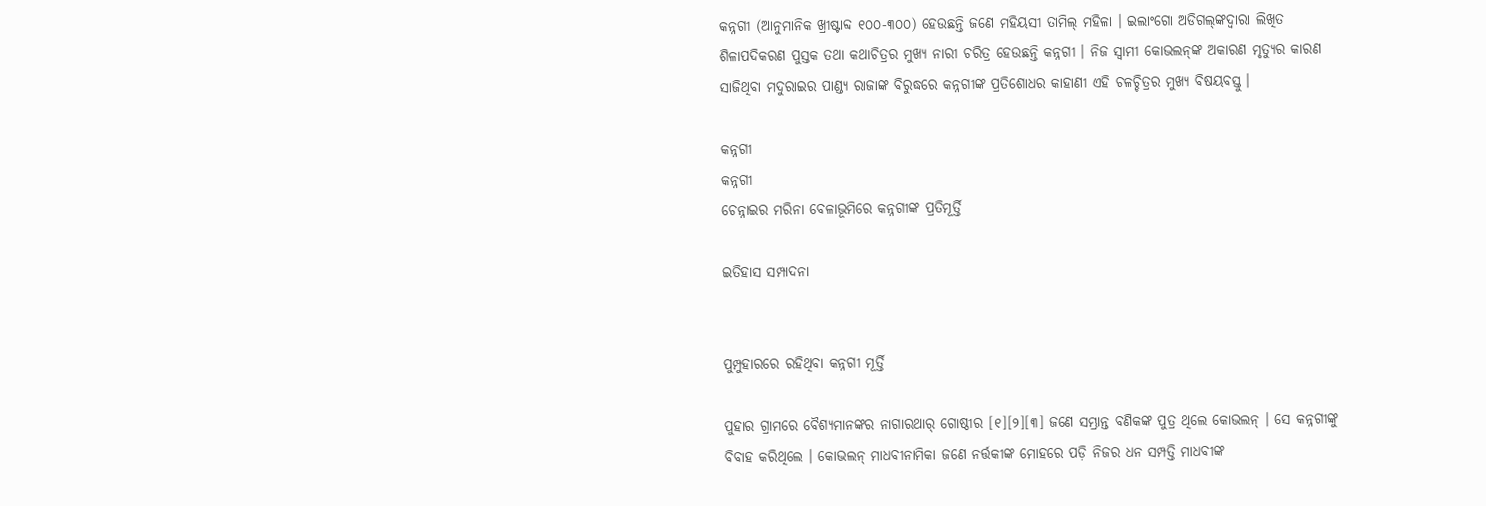କନ୍ନଗୀ (ଆନୁମାନିକ ଖ୍ରୀଷ୍ଟାବ୍ଦ ୧୦୦-୩୦୦) ହେଉଛନ୍ତି ଜଣେ ମହିୟସୀ ତାମିଲ୍ ମହିଳା । ଇଲାଂଗୋ ଅଡିଗଲ୍‍ଙ୍କଦ୍ୱାରା ଲିଖିତ ଶିଳାପଦିକରଣ ପୁସ୍ତକ ତଥା କଥାଚିତ୍ରର ମୁଖ୍ୟ ନାରୀ ଚରିତ୍ର ହେଉଛନ୍ତି କନ୍ନଗୀ । ନିଜ ସ୍ୱାମୀ କୋଭଲନ୍‍ଙ୍କ ଅକାରଣ ମୃତ୍ୟୁର କାରଣ ସାଜିଥିବା ମଦୁରାଇର ପାଣ୍ଡ୍ୟ ରାଜାଙ୍କ ବିରୁଦ୍ଧରେ କନ୍ନଗୀଙ୍କ ପ୍ରତିଶୋଧର କାହାଣୀ ଏହି ଚଳଚ୍ଚିତ୍ରର ମୁଖ୍ୟ ବିଷୟବସ୍ତୁ ।

କନ୍ନଗୀ
କନ୍ନଗୀ
ଚେନ୍ନାଇର ମରିନା ବେଳାଭୂମିରେ କନ୍ନଗୀଙ୍କ ପ୍ରତିମୂର୍ତ୍ତି

ଇତିହାସ ସମ୍ପାଦନା


ପୁମ୍ପୁହାରରେ ରହିଥିବା କନ୍ନଗୀ ମୂର୍ତ୍ତି

ପୁହାର ଗ୍ରାମରେ ବୈଶ୍ୟମାନଙ୍କର ନାଗାରଥାର୍ ଗୋଷ୍ଠୀର [୧][୨][୩] ଜଣେ ସମ୍ଭ୍ରାନ୍ତ ବଣିକଙ୍କ ପୁତ୍ର ଥିଲେ କୋଭଲନ୍ । ସେ କନ୍ନଗୀଙ୍କୁ ବିବାହ କରିଥିଲେ । କୋଭଲନ୍ ମାଧବୀନାମିକା ଜଣେ ନର୍ତ୍ତକୀଙ୍କ ମୋହରେ ପଡ଼ି ନିଜର ଧନ ସମ୍ପତ୍ତି ମାଧବୀଙ୍କ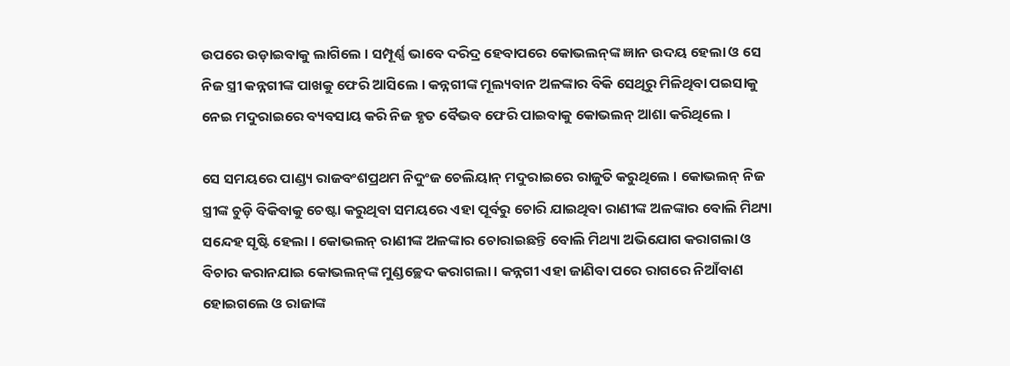ଉପରେ ଉଡ଼ାଇବାକୁ ଲାଗିଲେ । ସମ୍ପୂର୍ଣ୍ଣ ଭାବେ ଦରିଦ୍ର ହେବାପରେ କୋଭଲନ୍‍ଙ୍କ ଜ୍ଞାନ ଉଦୟ ହେଲା ଓ ସେ ନିଜ ସ୍ତ୍ରୀ କନ୍ନଗୀଙ୍କ ପାଖକୁ ଫେରି ଆସିଲେ । କନ୍ନଗୀଙ୍କ ମୂଲ୍ୟବାନ ଅଳଙ୍କାର ବିକି ସେଥିରୁ ମିଳିଥିବା ପଇସାକୁ ନେଇ ମଦୁରାଇରେ ବ୍ୟବସାୟ କରି ନିଜ ହୃତ ବୈଭବ ଫେରି ପାଇବାକୁ କୋଭଲନ୍ ଆଶା କରିଥିଲେ ।

ସେ ସମୟରେ ପାଣ୍ଡ୍ୟ ରାଜବଂଶପ୍ରଥମ ନିଦୁଂଜ ଚେଲିୟାନ୍ ମଦୁରାଇରେ ରାଜୁତି କରୁଥିଲେ । କୋଭଲନ୍ ନିଜ ସ୍ତ୍ରୀଙ୍କ ଚୁଡ଼ି ବିକିବାକୁ ଚେଷ୍ଟା କରୁଥିବା ସମୟରେ ଏହା ପୂର୍ବରୁ ଚୋରି ଯାଇଥିବା ରାଣୀଙ୍କ ଅଳଙ୍କାର ବୋଲି ମିଥ୍ୟା ସନ୍ଦେହ ସୃଷ୍ଟି ହେଲା । କୋଭଲନ୍‍ ରାଣୀଙ୍କ ଅଳଙ୍କାର ଚୋରାଇଛନ୍ତି ବୋଲି ମିଥ୍ୟା ଅଭିଯୋଗ କରାଗଲା ଓ ବିଚାର କରାନଯାଇ କୋଭଲନ୍‍ଙ୍କ ମୁଣ୍ଡଚ୍ଛେଦ କରାଗଲା । କନ୍ନଗୀ ଏହା ଜାଣିବା ପରେ ରାଗରେ ନିଆଁବାଣ ହୋଇଗଲେ ଓ ରାଜାଙ୍କ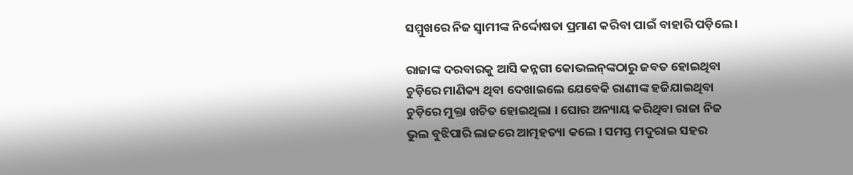ସମ୍ମୁଖରେ ନିଜ ସ୍ୱାମୀଙ୍କ ନିର୍ଦ୍ଦୋଷତା ପ୍ରମାଣ କରିବା ପାଇଁ ବାହାରି ପଡ଼ିଲେ ।

ରାଜାଙ୍କ ଦରବାରକୁ ଆସି କନ୍ନଗୀ କୋଭଲନ୍‍ଙ୍କଠାରୁ ଜବତ ହୋଇଥିବା ଚୁଡ଼ିରେ ମାଣିକ୍ୟ ଥିବା ଦେଖାଇଲେ ଯେବେକି ରାଣୀଙ୍କ ହଜିଯାଇଥିବା ଚୁଡ଼ିରେ ମୁକ୍ତା ଖଚିତ ହୋଇଥିଲା । ଘୋର ଅନ୍ୟାୟ କରିଥିବା ରାଜା ନିଜ ଭୁଲ ବୁଝିପାରି ଲାଜରେ ଆତ୍ମହତ୍ୟା କଲେ । ସମସ୍ତ ମଦୁରାଇ ସହର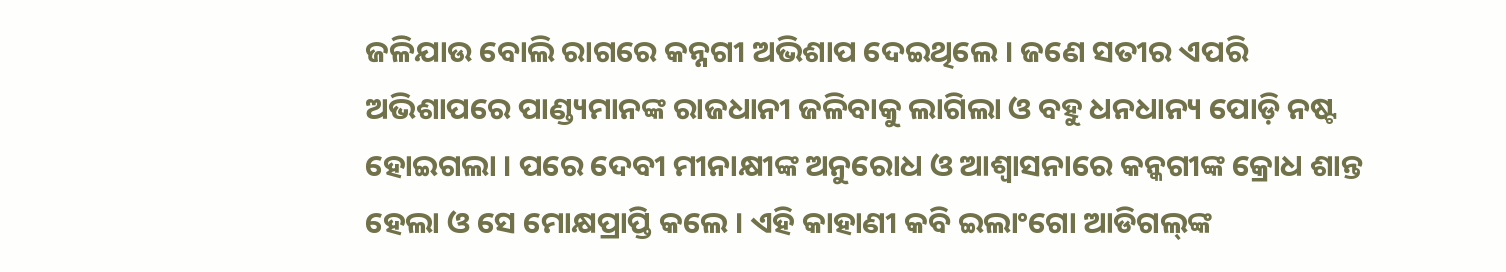ଜଳିଯାଉ ବୋଲି ରାଗରେ କନ୍ନଗୀ ଅଭିଶାପ ଦେଇଥିଲେ । ଜଣେ ସତୀର ଏପରି ଅଭିଶାପରେ ପାଣ୍ଡ୍ୟମାନଙ୍କ ରାଜଧାନୀ ଜଳିବାକୁ ଲାଗିଲା ଓ ବହୁ ଧନଧାନ୍ୟ ପୋଡ଼ି ନଷ୍ଟ ହୋଇଗଲା । ପରେ ଦେବୀ ମୀନାକ୍ଷୀଙ୍କ ଅନୁରୋଧ ଓ ଆଶ୍ୱାସନାରେ କନ୍କଗୀଙ୍କ କ୍ରୋଧ ଶାନ୍ତ ହେଲା ଓ ସେ ମୋକ୍ଷପ୍ରାପ୍ତି କଲେ । ଏହି କାହାଣୀ କବି ଇଲାଂଗୋ ଆଡିଗଲ୍‍ଙ୍କ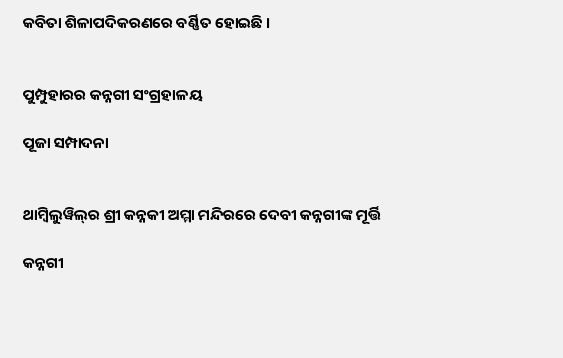କବିତା ଶିଳାପଦିକରଣରେ ବର୍ଣ୍ଣିତ ହୋଇଛି ।


ପୁମ୍ପୁହାରର କନ୍ନଗୀ ସଂଗ୍ରହାଳୟ

ପୂଜା ସମ୍ପାଦନା


ଥାମ୍ବିଲୁୱିଲ୍‍ର ଶ୍ରୀ କନ୍ନକୀ ଅମ୍ମା ମନ୍ଦିରରେ ଦେବୀ କନ୍ନଗୀଙ୍କ ମୂର୍ତ୍ତି

କନ୍ନଗୀ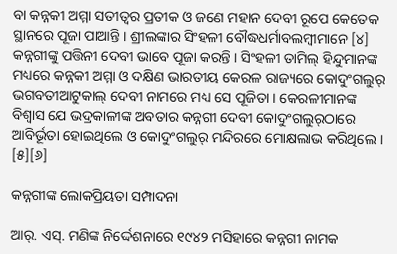ବା କନ୍ନକୀ ଅମ୍ମା ସତୀତ୍ୱର ପ୍ରତୀକ ଓ ଜଣେ ମହାନ ଦେବୀ ରୂପେ କେତେକ ସ୍ଥାନରେ ପୂଜା ପାଆନ୍ତି । ଶ୍ରୀଲଙ୍କାର ସିଂହଳୀ ବୌଦ୍ଧଧର୍ମାବଲମ୍ବୀମାନେ [୪] କନ୍ନଗୀଙ୍କୁ ପତ୍ତିନୀ ଦେବୀ ଭାବେ ପୂଜା କରନ୍ତି । ସିଂହଳୀ ତାମିଲ୍ ହିନ୍ଦୁମାନଙ୍କ ମଧ୍ୟରେ କନ୍ନକୀ ଅମ୍ମା ଓ ଦକ୍ଷିଣ ଭାରତୀୟ କେରଳ ରାଜ୍ୟରେ କୋଦୁଂଗଲୁର୍ ଭଗବତୀଆଟୁକାଲ୍ ଦେବୀ ନାମରେ ମଧ୍ୟ ସେ ପୂଜିତା । କେରଳୀମାନଙ୍କ ବିଶ୍ୱାସ ଯେ ଭଦ୍ରକାଳୀଙ୍କ ଅବତାର କନ୍ନଗୀ ଦେବୀ କୋଦୁଂଗଲୁର୍‍ଠାରେ ଆବିର୍ଭୂତା ହୋଇଥିଲେ ଓ କୋଦୁଂଗଲୁର୍ ମନ୍ଦିରରେ ମୋକ୍ଷଲାଭ କରିଥିଲେ । [୫][୬]

କନ୍ନଗୀଙ୍କ ଲୋକପ୍ରିୟତା ସମ୍ପାଦନା

ଆର୍. ଏସ୍. ମଣିଙ୍କ ନିର୍ଦ୍ଦେଶନାରେ ୧୯୪୨ ମସିହାରେ କନ୍ନଗୀ ନାମକ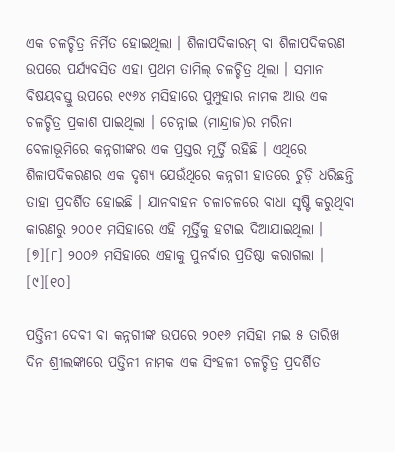ଏକ ଚଳଚ୍ଚିତ୍ର ନିର୍ମିତ ହୋଇଥିଲା । ଶିଳାପଦିକାରମ୍ ବା ଶିଳାପଦିକରଣ ଉପରେ ପର୍ଯ୍ୟବସିତ ଏହା ପ୍ରଥମ ତାମିଲ୍ ଚଳଚ୍ଚିତ୍ର ଥିଲା । ସମାନ ବିଷୟବସ୍ତୁ ଉପରେ ୧୯୬୪ ମସିହାରେ ପୁମ୍ପୁହାର ନାମକ ଆଉ ଏକ ଚଳଚ୍ଚିତ୍ର ପ୍ରକାଶ ପାଇଥିଲା । ଚେନ୍ନାଇ (ମାନ୍ଦ୍ରାଜ)ର ମରିନା ବେଳାଭୂମିରେ କନ୍ନଗୀଙ୍କର ଏକ ପ୍ରସ୍ତର ମୂର୍ତ୍ତି ରହିଛି । ଏଥିରେ ଶିଳାପଦିକରଣର ଏକ ଦୃଶ୍ୟ ଯେଉଁଥିରେ କନ୍ନଗୀ ହାତରେ ଚୁଡ଼ି ଧରିଛନ୍ତି ତାହା ପ୍ରଦର୍ଶିତ ହୋଇଛି । ଯାନବାହନ ଚଳାଚଳରେ ବାଧା ସୃଷ୍ଟି କରୁଥିବା କାରଣରୁ ୨୦୦୧ ମସିହାରେ ଏହି ମୂର୍ତ୍ତିକୁ ହଟାଇ ଦିଆଯାଇଥିଲା । [୭][୮] ୨୦୦୬ ମସିହାରେ ଏହାକୁ ପୁନର୍ବାର ପ୍ରତିଷ୍ଠା କରାଗଲା । [୯][୧୦]

ପତ୍ତିନୀ ଦେବୀ ବା କନ୍ନଗୀଙ୍କ ଉପରେ ୨୦୧୬ ମସିହା ମଇ ୫ ତାରିଖ ଦିନ ଶ୍ରୀଲଙ୍କାରେ ପତ୍ତିନୀ ନାମକ ଏକ ସିଂହଳୀ ଚଳଚ୍ଚିତ୍ର ପ୍ରଦର୍ଶିତ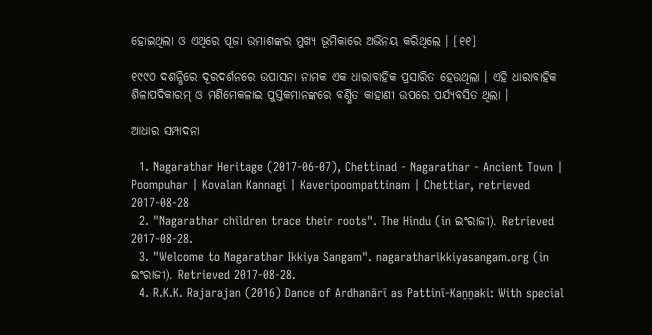ହୋଇଥିଲା ଓ ଏଥିରେ ପୂଜା ଉମାଶଙ୍କର ମୁଖ୍ୟ ଭୂମିକାରେ ଅଭିନୟ କରିଥିଲେ । [୧୧]

୧୯୯୦ ଦଶନ୍ଧିରେ ଦୂରଦର୍ଶନରେ ଉପାସନା ନାମକ ଏକ ଧାରାବାହିକ ପ୍ରସାରିତ ହେଉଥିଲା । ଏହି ଧାରାବାହିକ ଶିଳାପଦିକାରମ୍ ଓ ମଣିମେକଳାଇ ପୁସ୍ତକମାନଙ୍କରେ ବର୍ଣ୍ଣିତ କାହାଣୀ ଉପରେ ପର୍ଯ୍ୟବସିତ ଥିଲା ।

ଆଧାର ସମ୍ପାଦନା

  1. Nagarathar Heritage (2017-06-07), Chettinad - Nagarathar - Ancient Town | Poompuhar | Kovalan Kannagi | Kaveripoompattinam | Chettiar, retrieved 2017-08-28
  2. "Nagarathar children trace their roots". The Hindu (in ଇଂରାଜୀ). Retrieved 2017-08-28.
  3. "Welcome to Nagarathar Ikkiya Sangam". nagaratharikkiyasangam.org (in ଇଂରାଜୀ). Retrieved 2017-08-28.
  4. R.K.K. Rajarajan (2016) Dance of Ardhanārī as Pattinī-Kaṉṉaki: With special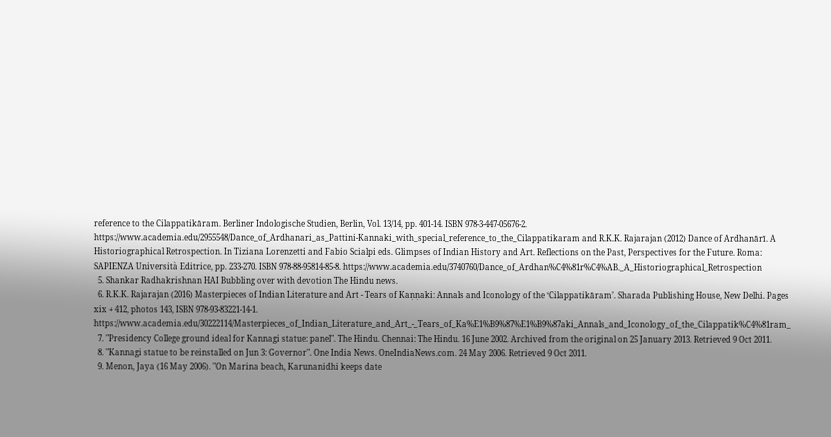reference to the Cilappatikāram. Berliner Indologische Studien, Berlin, Vol. 13/14, pp. 401-14. ISBN 978-3-447-05676-2. https://www.academia.edu/2955548/Dance_of_Ardhanari_as_Pattini-Kannaki_with_special_reference_to_the_Cilappatikaram and R.K.K. Rajarajan (2012) Dance of Ardhanārī. A Historiographical Retrospection. In Tiziana Lorenzetti and Fabio Scialpi eds. Glimpses of Indian History and Art. Reflections on the Past, Perspectives for the Future. Roma: SAPIENZA Università Editrice, pp. 233-270. ISBN 978-88-95814-85-8. https://www.academia.edu/3740760/Dance_of_Ardhan%C4%81r%C4%AB._A_Historiographical_Retrospection
  5. Shankar Radhakrishnan HAI Bubbling over with devotion The Hindu news.
  6. R.K.K. Rajarajan (2016) Masterpieces of Indian Literature and Art - Tears of Kaṇṇaki: Annals and Iconology of the ‘Cilappatikāram’. Sharada Publishing House, New Delhi. Pages xix + 412, photos 143, ISBN 978-93-83221-14-1. https://www.academia.edu/30222114/Masterpieces_of_Indian_Literature_and_Art_-_Tears_of_Ka%E1%B9%87%E1%B9%87aki_Annals_and_Iconology_of_the_Cilappatik%C4%81ram_
  7. "Presidency College ground ideal for Kannagi statue: panel". The Hindu. Chennai: The Hindu. 16 June 2002. Archived from the original on 25 January 2013. Retrieved 9 Oct 2011.
  8. "Kannagi statue to be reinstalled on Jun 3: Governor". One India News. OneIndiaNews.com. 24 May 2006. Retrieved 9 Oct 2011.
  9. Menon, Jaya (16 May 2006). "On Marina beach, Karunanidhi keeps date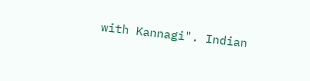with Kannagi". Indian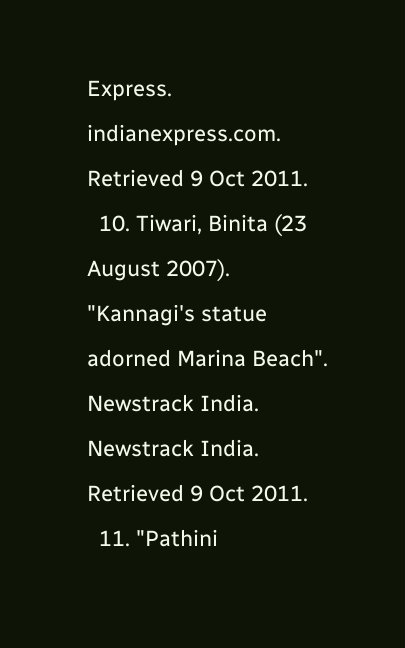Express. indianexpress.com. Retrieved 9 Oct 2011.
  10. Tiwari, Binita (23 August 2007). "Kannagi's statue adorned Marina Beach". Newstrack India. Newstrack India. Retrieved 9 Oct 2011.
  11. "Pathini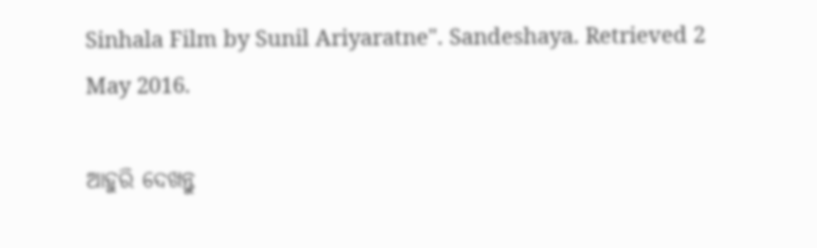Sinhala Film by Sunil Ariyaratne". Sandeshaya. Retrieved 2 May 2016.

ଆହୁରି ଦେଖନ୍ତୁ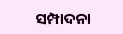ସମ୍ପାଦନା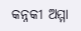କନ୍ନକୀ ଅମ୍ମା